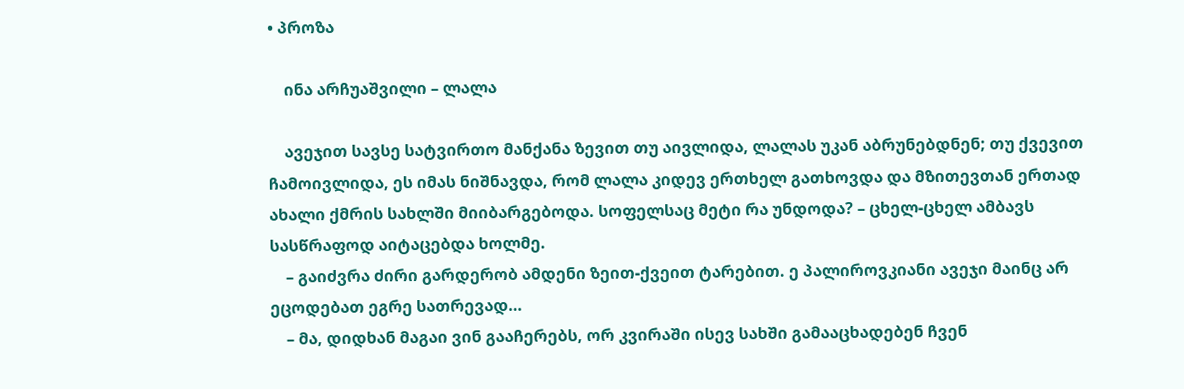• პროზა

    ინა არჩუაშვილი – ლალა

    ავეჯით სავსე სატვირთო მანქანა ზევით თუ აივლიდა, ლალას უკან აბრუნებდნენ; თუ ქვევით ჩამოივლიდა, ეს იმას ნიშნავდა, რომ ლალა კიდევ ერთხელ გათხოვდა და მზითევთან ერთად ახალი ქმრის სახლში მიიბარგებოდა. სოფელსაც მეტი რა უნდოდა? – ცხელ-ცხელ ამბავს სასწრაფოდ აიტაცებდა ხოლმე.
    – გაიძვრა ძირი გარდერობ ამდენი ზეით-ქვეით ტარებით. ე პალიროვკიანი ავეჯი მაინც არ ეცოდებათ ეგრე სათრევად…
    – მა, დიდხან მაგაი ვინ გააჩერებს, ორ კვირაში ისევ სახში გამააცხადებენ ჩვენ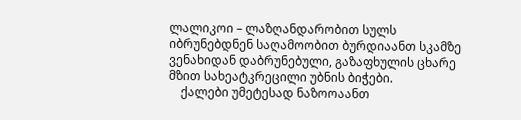ლალიკოი – ლაზღანდარობით სულს იბრუნებდნენ საღამოობით ბურდიაანთ სკამზე ვენახიდან დაბრუნებული, გაზაფხულის ცხარე მზით სახეატკრეცილი უბნის ბიჭები.
    ქალები უმეტესად ნაზოოაანთ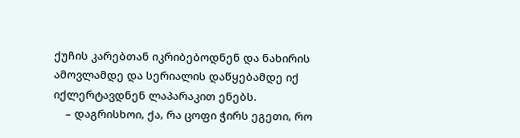ქუჩის კარებთან იკრიბებოდნენ და ნახირის ამოვლამდე და სერიალის დაწყებამდე იქ იქლერტავდნენ ლაპარაკით ენებს.
    – დაგრისხოი, ქა, რა ცოფი ჭირს ეგეთი, რო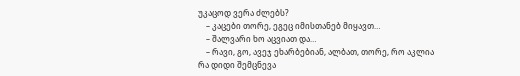უკაცოდ ვერა ძლებს?
    – კაცები თორე, ეგეც იმისთანებ მიყავთ…
    – შალვარი ხო აცვიათ და…
    – რავი, გო, ავეჯ ეხარბებიან, ალბათ, თორე, რო აკლია რა დიდი შემცნევა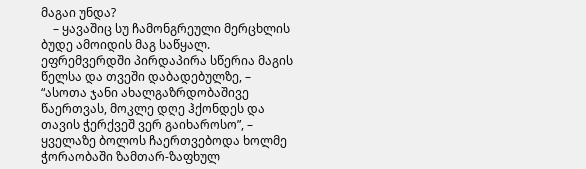მაგაი უნდა?
    – ყავაშიც სუ ჩამონგრეული მერცხლის ბუდე ამოიდის მაგ საწყალ. ეფრემვერდში პირდაპირა სწერია მაგის წელსა და თვეში დაბადებულზე, – “ასოთა ჯანი ახალგაზრდობაშივე წაერთვას, მოკლე დღე ჰქონდეს და თავის ჭერქვეშ ვერ გაიხაროსო”, – ყველაზე ბოლოს ჩაერთვებოდა ხოლმე ჭორაობაში ზამთარ-ზაფხულ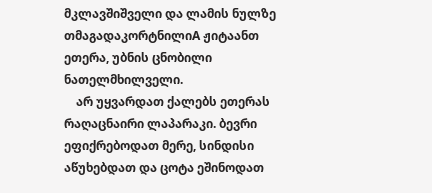მკლავშიშველი და ლამის ნულზე თმაგადაკორტნილიA ჟიტაანთ ეთერა, უბნის ცნობილი ნათელმხილველი.
    არ უყვარდათ ქალებს ეთერას რაღაცნაირი ლაპარაკი. ბევრი ეფიქრებოდათ მერე, სინდისი აწუხებდათ და ცოტა ეშინოდათ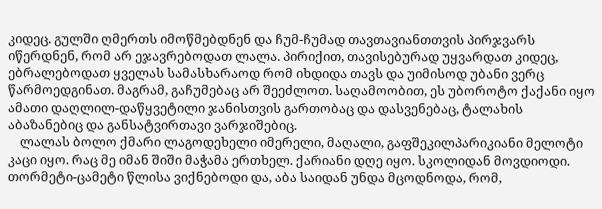კიდეც. გულში ღმერთს იმოწმებდნენ და ჩუმ-ჩუმად თავთავიანთთვის პირჯვარს იწერდნენ, რომ არ ეჯავრებოდათ ლალა. პირიქით, თავისებურად უყვარდათ კიდეც, ებრალებოდათ ყველას სამასხარაოდ რომ იხდიდა თავს და უიმისოდ უბანი ვერც წარმოედგინათ. მაგრამ, გაჩუმებაც არ შეეძლოთ. საღამოობით, ეს უბოროტო ქაქანი იყო ამათი დაღლილ-დაწყვეტილი ჯანისთვის გართობაც და დასვენებაც, ტალახის აბაზანებიც და განსატვირთავი ვარჯიშებიც.
    ლალას ბოლო ქმარი ლაგოდეხელი იმერელი, მაღალი, გაფშეკილპარიკიანი მელოტი კაცი იყო. რაც მე იმან შიში მაჭამა ერთხელ. ქარიანი დღე იყო. სკოლიდან მოვდიოდი. თორმეტი-ცამეტი წლისა ვიქნებოდი და, აბა საიდან უნდა მცოდნოდა, რომ,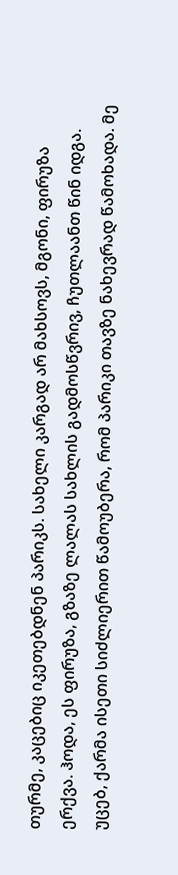თურმე, კაცებიც იკეთებდნენ პარიკს. სახელი კარგად არ მახსოვს, მგონი, ფირუზა ერქვა. ჰოდა, ეს ფირუზა, გზაზე ლალას სახლის გადმოსწვრივ, ჩუთლაანთ წინ იდგა. უცებ, ქარმა ისეთი სიძლიერით წამოუბერა, რომ პარიკი თავზე ნახევრად წამოხადა. მე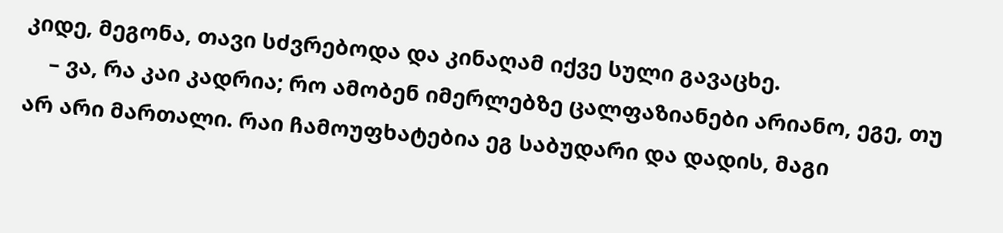კიდე, მეგონა, თავი სძვრებოდა და კინაღამ იქვე სული გავაცხე.
    – ვა, რა კაი კადრია; რო ამობენ იმერლებზე ცალფაზიანები არიანო, ეგე, თუ არ არი მართალი. რაი ჩამოუფხატებია ეგ საბუდარი და დადის, მაგი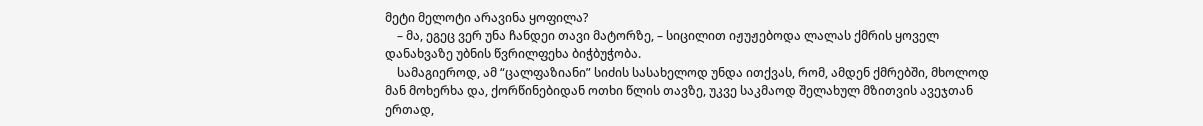მეტი მელოტი არავინა ყოფილა?
    – მა, ეგეც ვერ უნა ჩანდეი თავი მატორზე, – სიცილით იჟუჟებოდა ლალას ქმრის ყოველ დანახვაზე უბნის წვრილფეხა ბიჭბუჭობა.
    სამაგიეროდ, ამ “ცალფაზიანი” სიძის სასახელოდ უნდა ითქვას, რომ, ამდენ ქმრებში, მხოლოდ მან მოხერხა და, ქორწინებიდან ოთხი წლის თავზე, უკვე საკმაოდ შელახულ მზითვის ავეჯთან ერთად,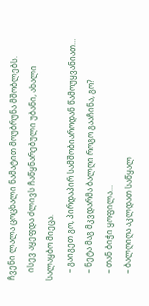ჩვენი ლალა ცოცხალი ნამატით მოუბრუნა მშობლებს.
    ისევ აყეფდა ძლივს ჩაწყნარებული უბანი, ახალი სალაყბო მიეცა.
    – გაიგეთ გო, პირდაპირ სამშობიაროდან წამოუყვანიათ…
    – ნეტა მაგ მკვდარმა ბალღი როგო გააჩინა, გო?
    – თან ბიჭი ყოფილა…
    – ბალღიღა აკლდათ საწყალ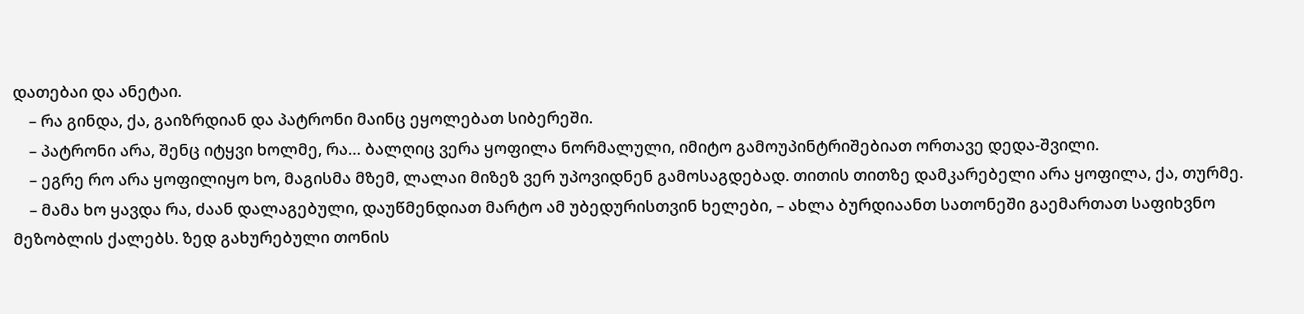დათებაი და ანეტაი.
    – რა გინდა, ქა, გაიზრდიან და პატრონი მაინც ეყოლებათ სიბერეში.
    – პატრონი არა, შენც იტყვი ხოლმე, რა… ბალღიც ვერა ყოფილა ნორმალული, იმიტო გამოუპინტრიშებიათ ორთავე დედა-შვილი.
    – ეგრე რო არა ყოფილიყო ხო, მაგისმა მზემ, ლალაი მიზეზ ვერ უპოვიდნენ გამოსაგდებად. თითის თითზე დამკარებელი არა ყოფილა, ქა, თურმე.
    – მამა ხო ყავდა რა, ძაან დალაგებული, დაუწმენდიათ მარტო ამ უბედურისთვინ ხელები, – ახლა ბურდიაანთ სათონეში გაემართათ საფიხვნო მეზობლის ქალებს. ზედ გახურებული თონის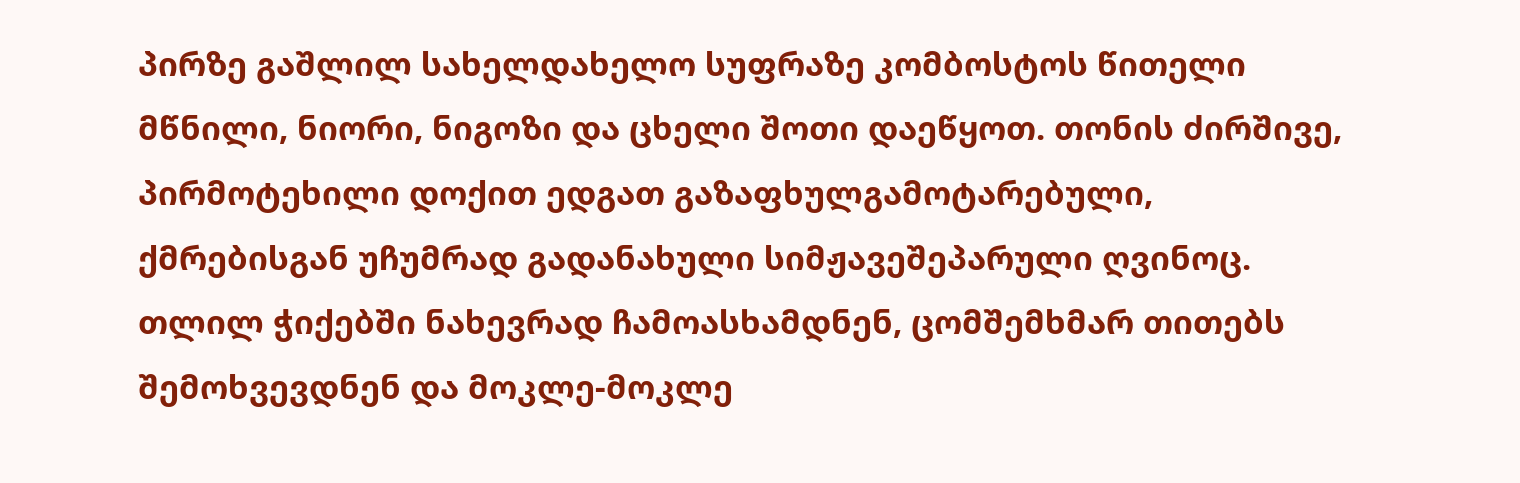პირზე გაშლილ სახელდახელო სუფრაზე კომბოსტოს წითელი მწნილი, ნიორი, ნიგოზი და ცხელი შოთი დაეწყოთ. თონის ძირშივე, პირმოტეხილი დოქით ედგათ გაზაფხულგამოტარებული, ქმრებისგან უჩუმრად გადანახული სიმჟავეშეპარული ღვინოც. თლილ ჭიქებში ნახევრად ჩამოასხამდნენ, ცომშემხმარ თითებს შემოხვევდნენ და მოკლე-მოკლე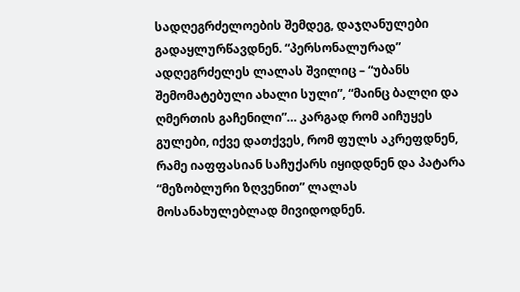სადღეგრძელოების შემდეგ, დაჯღანულები გადაყლურწავდნენ. “პერსონალურად” ადღეგრძელეს ლალას შვილიც – “უბანს შემომატებული ახალი სული”, “მაინც ბალღი და ღმერთის გაჩენილი”… კარგად რომ აიჩუყეს გულები, იქვე დათქვეს, რომ ფულს აკრეფდნენ, რამე იაფფასიან საჩუქარს იყიდდნენ და პატარა “მეზობლური ზღვენით” ლალას მოსანახულებლად მივიდოდნენ.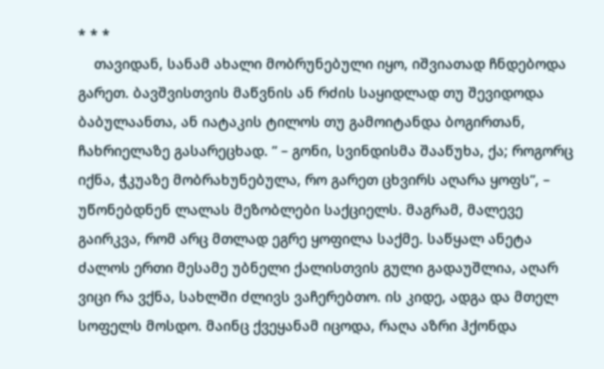* * *
    თავიდან, სანამ ახალი მობრუნებული იყო, იშვიათად ჩნდებოდა გარეთ. ბავშვისთვის მაწვნის ან რძის საყიდლად თუ შევიდოდა ბაბულაანთა, ან იატაკის ტილოს თუ გამოიტანდა ბოგირთან, ჩახრიელაზე გასარეცხად. ” – გონი, სვინდისმა შააწუხა, ქა; როგორც იქნა, ჭკუაზე მობრახუნებულა, რო გარეთ ცხვირს აღარა ყოფს”, – უწონებდნენ ლალას მეზობლები საქციელს. მაგრამ, მალევე გაირკვა, რომ არც მთლად ეგრე ყოფილა საქმე. საწყალ ანეტა ძალოს ერთი მესამე უბნელი ქალისთვის გული გადაუშლია, აღარ ვიცი რა ვქნა, სახლში ძლივს ვაჩერებთო. ის კიდე, ადგა და მთელ სოფელს მოსდო. მაინც ქვეყანამ იცოდა, რაღა აზრი ჰქონდა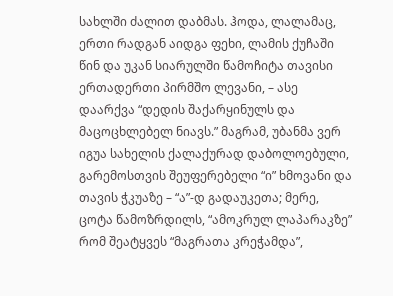სახლში ძალით დაბმას. ჰოდა, ლალამაც, ერთი რადგან აიდგა ფეხი, ლამის ქუჩაში წინ და უკან სიარულში წამოჩიტა თავისი ერთადერთი პირმშო ლევანი, – ასე დაარქვა “დედის შაქარყინულს და მაცოცხლებელ ნიავს.” მაგრამ, უბანმა ვერ იგუა სახელის ქალაქურად დაბოლოებული, გარემოსთვის შეუფერებელი “ი” ხმოვანი და თავის ჭკუაზე – “ა”-დ გადაუკეთა; მერე, ცოტა წამოზრდილს, “ამოკრულ ლაპარაკზე” რომ შეატყვეს “მაგრათა კრეჭამდა”,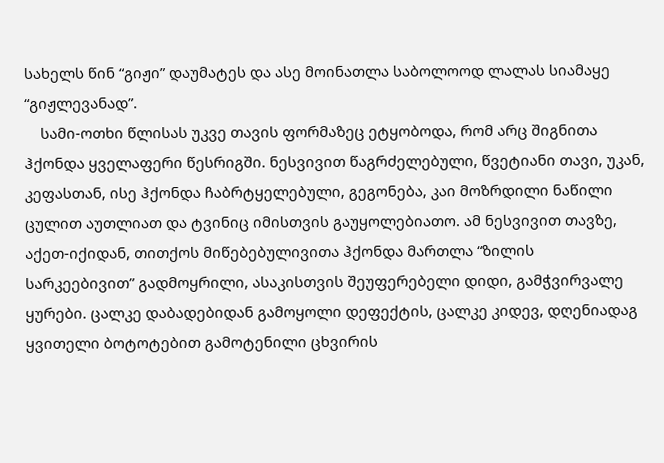სახელს წინ “გიჟი” დაუმატეს და ასე მოინათლა საბოლოოდ ლალას სიამაყე “გიჟლევანად”.
    სამი-ოთხი წლისას უკვე თავის ფორმაზეც ეტყობოდა, რომ არც შიგნითა ჰქონდა ყველაფერი წესრიგში. ნესვივით წაგრძელებული, წვეტიანი თავი, უკან, კეფასთან, ისე ჰქონდა ჩაბრტყელებული, გეგონება, კაი მოზრდილი ნაწილი ცულით აუთლიათ და ტვინიც იმისთვის გაუყოლებიათო. ამ ნესვივით თავზე, აქეთ-იქიდან, თითქოს მიწებებულივითა ჰქონდა მართლა “ზილის სარკეებივით” გადმოყრილი, ასაკისთვის შეუფერებელი დიდი, გამჭვირვალე ყურები. ცალკე დაბადებიდან გამოყოლი დეფექტის, ცალკე კიდევ, დღენიადაგ ყვითელი ბოტოტებით გამოტენილი ცხვირის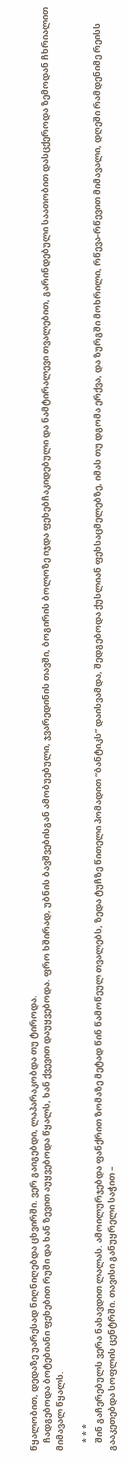წყალობით, დედაზე უარესად ნიღნიღებდა ცხვირში. ვერ გაიგებდი, ლაპარაკობდა თუ ტიროდა.
    ჩადგებოდა ბოტებიანი ფეხებით რუში და ხან ზევით აუყვებოდა წყალს, ხან ქვევით დაუყვებოდა. ფრო ხშირად, უბნის ბავშვებისგან ამობუებული, ჯვარედინის თავში, ბოგირის ბოლოზე იჯდა ფეხებჩაკიდებული და ნამტირალევი თვალებით, გარინდებული საათობით დასცქეროდა ზემოდან ჩხრიალით მიმავალ წყალს.

    * * *
    შინ გაჩერებულს ვერა ნახავდით ლალას. ამოილურჯებდა ფანქრით ზომაზე მეტად წინ წამოწეულ თვალებს, ზედა ტუჩზე წითელი პომადით “ბანტიკს” დაისვამდა, შედგებოდა ქუსლიან ფეხსაცმელებზე, იმას თუ დგომა ერქვა, და ზურგში მოხრილი, რწევა-რწევით მიმავალი, დღეში რამდენიმე რეისს გააკეთებდა სოფლის ცენტრში. თავისი განუყრელი საჭით –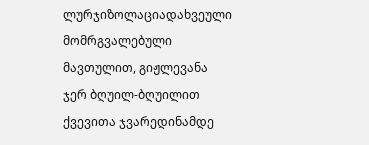ლურჯიზოლაციადახვეული მომრგვალებული მავთულით, გიჟლევანა ჯერ ბღუილ-ბღუილით ქვევითა ჯვარედინამდე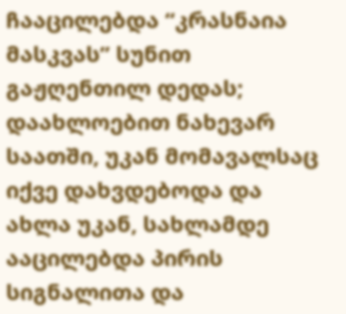ჩააცილებდა “კრასნაია მასკვას” სუნით გაჟღენთილ დედას; დაახლოებით ნახევარ საათში, უკან მომავალსაც იქვე დახვდებოდა და ახლა უკან, სახლამდე ააცილებდა პირის სიგნალითა და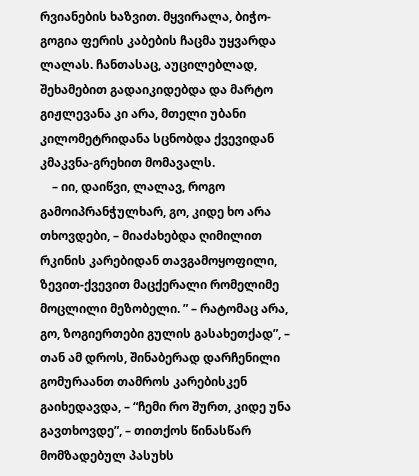რვიანების ხაზვით. მყვირალა, ბიჭო-გოგია ფერის კაბების ჩაცმა უყვარდა ლალას. ჩანთასაც, აუცილებლად, შეხამებით გადაიკიდებდა და მარტო გიჟლევანა კი არა, მთელი უბანი კილომეტრიდანა სცნობდა ქვევიდან კმაკვნა-გრეხით მომავალს.
    – იი, დაიწვი, ლალავ, როგო გამოიპრანჭულხარ, გო, კიდე ხო არა თხოვდები, – მიაძახებდა ღიმილით რკინის კარებიდან თავგამოყოფილი, ზევით-ქვევით მაცქერალი რომელიმე მოცლილი მეზობელი. ” – რატომაც არა, გო, ზოგიერთები გულის გასახეთქად”, – თან ამ დროს, შინაბერად დარჩენილი გომურაანთ თამროს კარებისკენ გაიხედავდა, – “ჩემი რო შურთ, კიდე უნა გავთხოვდე”, – თითქოს წინასწარ მომზადებულ პასუხს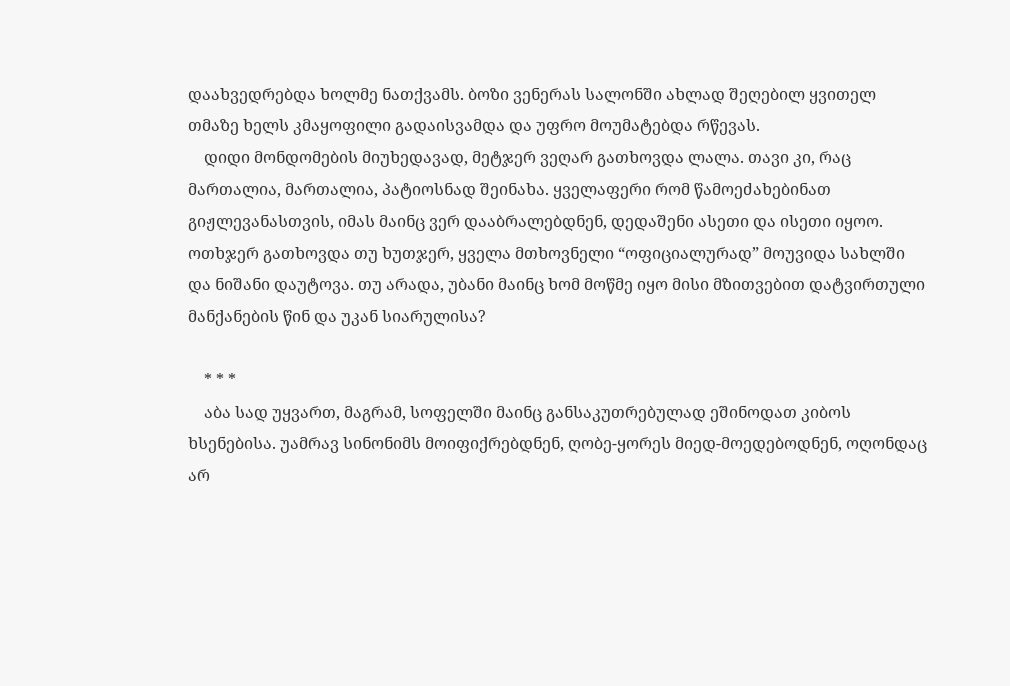დაახვედრებდა ხოლმე ნათქვამს. ბოზი ვენერას სალონში ახლად შეღებილ ყვითელ თმაზე ხელს კმაყოფილი გადაისვამდა და უფრო მოუმატებდა რწევას.
    დიდი მონდომების მიუხედავად, მეტჯერ ვეღარ გათხოვდა ლალა. თავი კი, რაც მართალია, მართალია, პატიოსნად შეინახა. ყველაფერი რომ წამოეძახებინათ გიჟლევანასთვის, იმას მაინც ვერ დააბრალებდნენ, დედაშენი ასეთი და ისეთი იყოო. ოთხჯერ გათხოვდა თუ ხუთჯერ, ყველა მთხოვნელი “ოფიციალურად” მოუვიდა სახლში და ნიშანი დაუტოვა. თუ არადა, უბანი მაინც ხომ მოწმე იყო მისი მზითვებით დატვირთული მანქანების წინ და უკან სიარულისა?

    * * *
    აბა სად უყვართ, მაგრამ, სოფელში მაინც განსაკუთრებულად ეშინოდათ კიბოს ხსენებისა. უამრავ სინონიმს მოიფიქრებდნენ, ღობე-ყორეს მიედ-მოედებოდნენ, ოღონდაც არ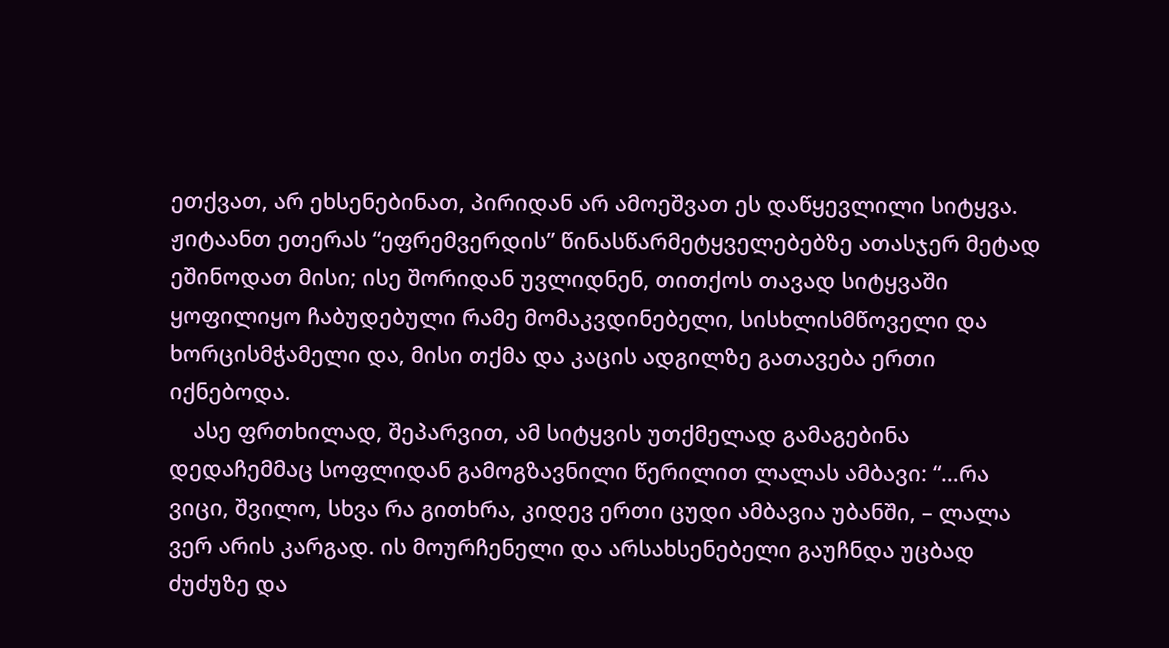ეთქვათ, არ ეხსენებინათ, პირიდან არ ამოეშვათ ეს დაწყევლილი სიტყვა. ჟიტაანთ ეთერას “ეფრემვერდის” წინასწარმეტყველებებზე ათასჯერ მეტად ეშინოდათ მისი; ისე შორიდან უვლიდნენ, თითქოს თავად სიტყვაში ყოფილიყო ჩაბუდებული რამე მომაკვდინებელი, სისხლისმწოველი და ხორცისმჭამელი და, მისი თქმა და კაცის ადგილზე გათავება ერთი იქნებოდა.
    ასე ფრთხილად, შეპარვით, ამ სიტყვის უთქმელად გამაგებინა დედაჩემმაც სოფლიდან გამოგზავნილი წერილით ლალას ამბავი: “…რა ვიცი, შვილო, სხვა რა გითხრა, კიდევ ერთი ცუდი ამბავია უბანში, – ლალა ვერ არის კარგად. ის მოურჩენელი და არსახსენებელი გაუჩნდა უცბად ძუძუზე და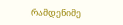რამდენიმე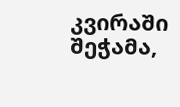კვირაში შეჭამა,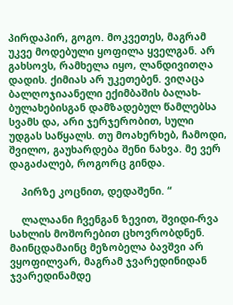პირდაპირ, გოგო. მოკვეთეს, მაგრამ უკვე მოდებული ყოფილა ყველგან. არ გახსოვს, რამხელა იყო, ლანდივითღა დადის. ქიმიას არ უკეთებენ. ვიღაცა ბალღოჯიაანელი ექიმბაშის ბალახ-ბულახებისგან დამზადებულ წამლებსა სვამს და, არი ჯერჯერობით, სული უდგას საწყალს. თუ მოახერხებ, ჩამოდი, შვილო, გაუხარდება შენი ნახვა. მე ვერ დაგაძალებ, როგორც გინდა.

    პირზე კოცნით, დედაშენი. “

    ლალაანი ჩვენგან ზევით, შვიდი-რვა სახლის მოშორებით ცხოვრობდნენ. მაინცდამაინც მეზობელა ბავშვი არ ვყოფილვარ, მაგრამ ჯვარედინიდან ჯვარედინამდე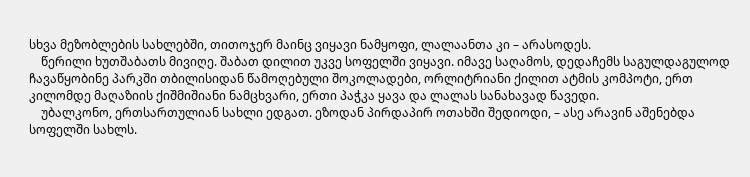სხვა მეზობლების სახლებში, თითოჯერ მაინც ვიყავი ნამყოფი, ლალაანთა კი – არასოდეს.
    წერილი ხუთშაბათს მივიღე. შაბათ დილით უკვე სოფელში ვიყავი. იმავე საღამოს, დედაჩემს საგულდაგულოდ ჩავაწყობინე პარკში თბილისიდან წამოღებული შოკოლადები, ორლიტრიანი ქილით ატმის კომპოტი, ერთ კილომდე მაღაზიის ქიშმიშიანი ნამცხვარი, ერთი პაჭკა ყავა და ლალას სანახავად წავედი.
    უბალკონო, ერთსართულიან სახლი ედგათ. ეზოდან პირდაპირ ოთახში შედიოდი, – ასე არავინ აშენებდა სოფელში სახლს.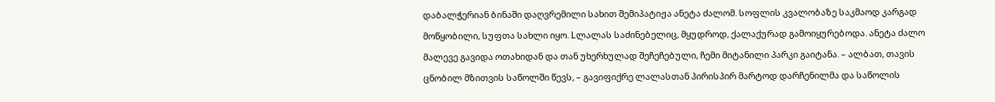დაბალჭერიან ბინაში დაღვრემილი სახით შემიპატიჟა ანეტა ძალომ. სოფლის კვალობაზე საკმაოდ კარგად მოწყობილი, სუფთა სახლი იყო. Lლალას საძინებელიც, მყუდროდ, ქალაქურად გამოიყურებოდა. ანეტა ძალო მალევე გავიდა ოთახიდან და თან უხერხულად შეჩეჩებული, ჩემი მიტანილი პარკი გაიტანა. – ალბათ, თავის ცნობილ მზითვის საწოლში წევს, – გავიფიქრე ლალასთან პირისპირ მარტოდ დარჩენილმა და საწოლის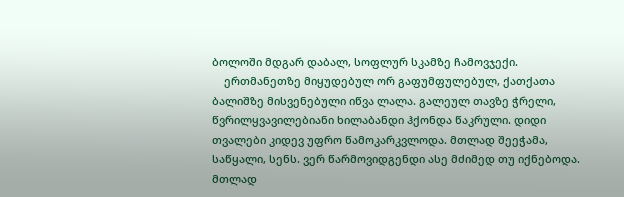ბოლოში მდგარ დაბალ, სოფლურ სკამზე ჩამოვჯექი.
    ერთმანეთზე მიყუდებულ ორ გაფუმფულებულ, ქათქათა ბალიშზე მისვენებული იწვა ლალა. გალეულ თავზე ჭრელი, წვრილყვავილებიანი ხილაბანდი ჰქონდა წაკრული. დიდი თვალები კიდევ უფრო წამოკარკვლოდა. მთლად შეეჭამა, საწყალი, სენს. ვერ წარმოვიდგენდი ასე მძიმედ თუ იქნებოდა. მთლად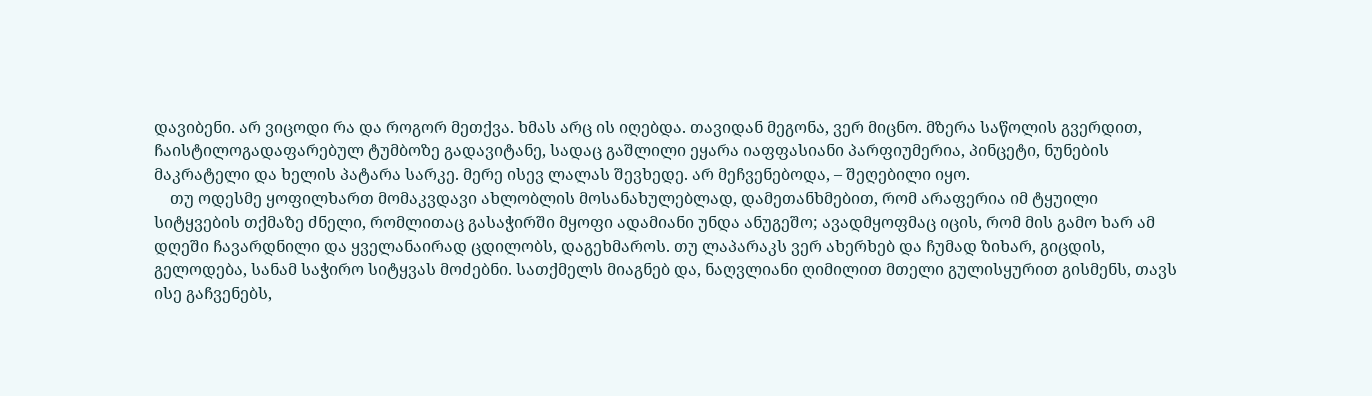დავიბენი. არ ვიცოდი რა და როგორ მეთქვა. ხმას არც ის იღებდა. თავიდან მეგონა, ვერ მიცნო. მზერა საწოლის გვერდით, ჩაისტილოგადაფარებულ ტუმბოზე გადავიტანე, სადაც გაშლილი ეყარა იაფფასიანი პარფიუმერია, პინცეტი, ნუნების მაკრატელი და ხელის პატარა სარკე. მერე ისევ ლალას შევხედე. არ მეჩვენებოდა, – შეღებილი იყო.
    თუ ოდესმე ყოფილხართ მომაკვდავი ახლობლის მოსანახულებლად, დამეთანხმებით, რომ არაფერია იმ ტყუილი სიტყვების თქმაზე ძნელი, რომლითაც გასაჭირში მყოფი ადამიანი უნდა ანუგეშო; ავადმყოფმაც იცის, რომ მის გამო ხარ ამ დღეში ჩავარდნილი და ყველანაირად ცდილობს, დაგეხმაროს. თუ ლაპარაკს ვერ ახერხებ და ჩუმად ზიხარ, გიცდის, გელოდება, სანამ საჭირო სიტყვას მოძებნი. სათქმელს მიაგნებ და, ნაღვლიანი ღიმილით მთელი გულისყურით გისმენს, თავს ისე გაჩვენებს,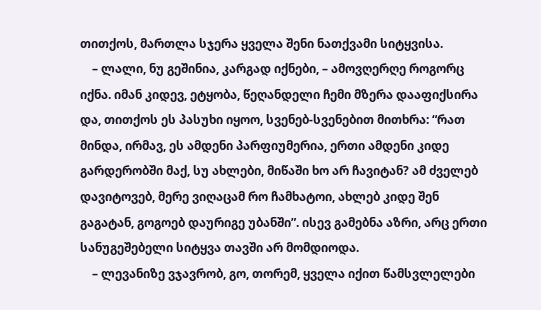თითქოს, მართლა სჯერა ყველა შენი ნათქვამი სიტყვისა.
    – ლალი, ნუ გეშინია, კარგად იქნები, – ამოვღერღე როგორც იქნა. იმან კიდევ, ეტყობა, წეღანდელი ჩემი მზერა დააფიქსირა და, თითქოს ეს პასუხი იყოო, სვენებ-სვენებით მითხრა: “რათ მინდა, ირმავ, ეს ამდენი პარფიუმერია, ერთი ამდენი კიდე გარდერობში მაქ, სუ ახლები, მიწაში ხო არ ჩავიტან? ამ ძველებ დავიტოვებ, მერე ვიღაცამ რო ჩამხატოი, ახლებ კიდე შენ გაგატან, გოგოებ დაურიგე უბანში”. ისევ გამებნა აზრი, არც ერთი სანუგეშებელი სიტყვა თავში არ მომდიოდა.
    – ლევანიზე ვჯავრობ, გო, თორემ, ყველა იქით წამსვლელები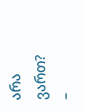არა ვართ? –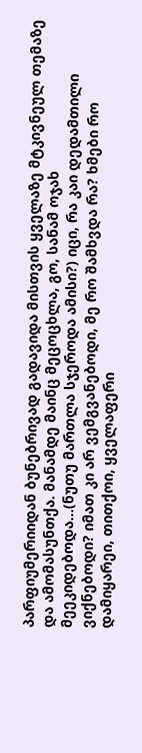პარფიუმერიიდან ბუნებრივად გადავიდა მისთვის ყველაზე მტკივნეულ თემაზე და ამომასუნთქა. მანამდე მაინც მეცოცხლა, გო, სანამ ოჯახ მეეკიდებოდა…(ნუთუ მართლა სჯეროდა ამისი?) იცი, რა კაი დედამთილი ვიქნებოდი? იმათ კი არ ვემგვანებოდი, მე რო შამხვდა რა? ხმები რო დამიყარეი, თითქოი, ყველაფერი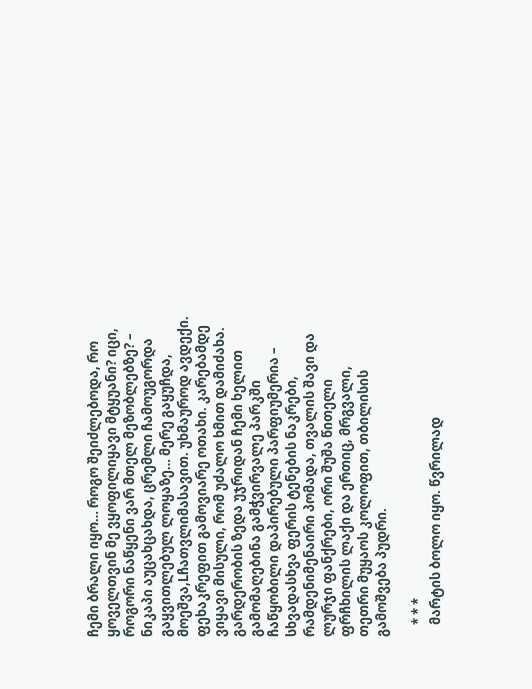ჩემი ბრალი იყო… როგო შეიძლებოდა, რო ყოველთვინ მე ვყოფილიყავი მტყუანი? იცი, როგორი ნაწყენი ვარ მთელ მეზობლებზე? – ნიკაპი აუცახცახდა, ცრემლი ჩამოუგორდა გაყვითლებულ ლოყაზე… მერე გაყუჩდა, მოეშვა,Lჩათვლიმასავით. უხმაუროდ ავდექი. ფეხაკრეფით გამოვიარე ოთახი. კარებამდე ვიყავი მისული, რომ უძალო ხმით დამიძახა. გარდერობის ზედა უჯრიდან ჩემი ხელით გამომაღებინა გამჭვირვალე პარკში ჩაწყობილი დაპირებული პარფიუმერია – სხვადასხვა ფერის ტენების ნაკრები, რამდენიმენაირი პომადა, თვალის შავი და ლურჯი ფანქრები, ორი შუშა წითელი ფრჩხილის ლაქი და ერთიც, მრგვალი, თეთრი მუყაოს კოლოფით, თბილისის გამოშვება პუდრი.

    * * *
    მარტის ბოლო იყო. წვრილად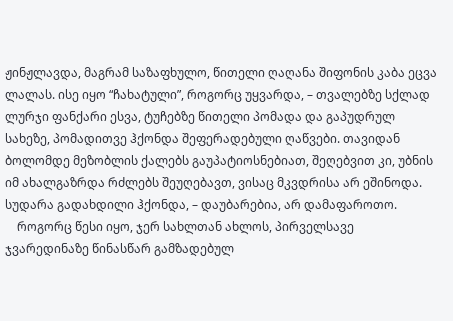ჟინჟლავდა, მაგრამ საზაფხულო, წითელი ღაღანა შიფონის კაბა ეცვა ლალას. ისე იყო “ჩახატული”, როგორც უყვარდა, – თვალებზე სქლად ლურჯი ფანქარი ესვა, ტუჩებზე წითელი პომადა და გაპუდრულ სახეზე, პომადითვე ჰქონდა შეფერადებული ღაწვები. თავიდან ბოლომდე მეზობლის ქალებს გაუპატიოსნებიათ, შეღებვით კი, უბნის იმ ახალგაზრდა რძლებს შეუღებავთ, ვისაც მკვდრისა არ ეშინოდა. სუდარა გადახდილი ჰქონდა, – დაუბარებია, არ დამაფაროთო.
    როგორც წესი იყო, ჯერ სახლთან ახლოს, პირველსავე ჯვარედინაზე წინასწარ გამზადებულ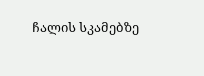ჩალის სკამებზე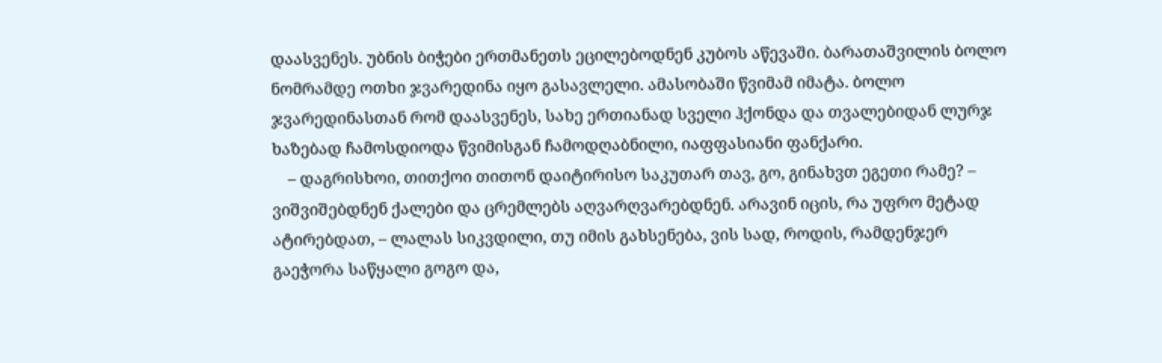დაასვენეს. უბნის ბიჭები ერთმანეთს ეცილებოდნენ კუბოს აწევაში. ბარათაშვილის ბოლო ნომრამდე ოთხი ჯვარედინა იყო გასავლელი. ამასობაში წვიმამ იმატა. ბოლო ჯვარედინასთან რომ დაასვენეს, სახე ერთიანად სველი ჰქონდა და თვალებიდან ლურჯ ხაზებად ჩამოსდიოდა წვიმისგან ჩამოდღაბნილი, იაფფასიანი ფანქარი.
    – დაგრისხოი, თითქოი თითონ დაიტირისო საკუთარ თავ, გო, გინახვთ ეგეთი რამე? – ვიშვიშებდნენ ქალები და ცრემლებს აღვარღვარებდნენ. არავინ იცის, რა უფრო მეტად ატირებდათ, – ლალას სიკვდილი, თუ იმის გახსენება, ვის სად, როდის, რამდენჯერ გაეჭორა საწყალი გოგო და,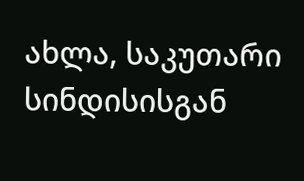ახლა, საკუთარი სინდისისგან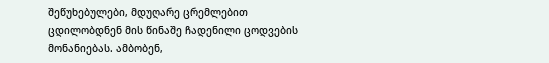შეწუხებულები, მდუღარე ცრემლებით ცდილობდნენ მის წინაშე ჩადენილი ცოდვების მონანიებას. ამბობენ,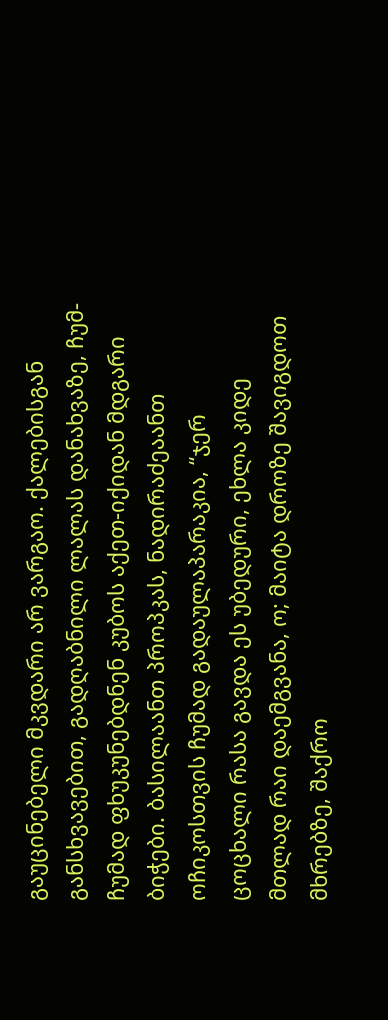გაუცინებელი მკვდარი არ ვარგაო. ქალებისგან განსხვავებით, გადღაბნილი ლალას დანახვაზე, ჩუმ-ჩუმად ფხუკუნებდნენ კუბოს აქეთ-იქიდან მდგარი ბიჭები. ბასილაანთ პროპკას, ნადირაძეაანთ ოჩიკოსთვის ჩუმად გადაულაპარაკია, “ჯერ ცოცხალი რასა გავდა ეს უბედური, ეხლა კიდე მთლად რაი დაემგვანა, ო; მაიტა დროზე შავიგდოთ მხრებზე, შაქრო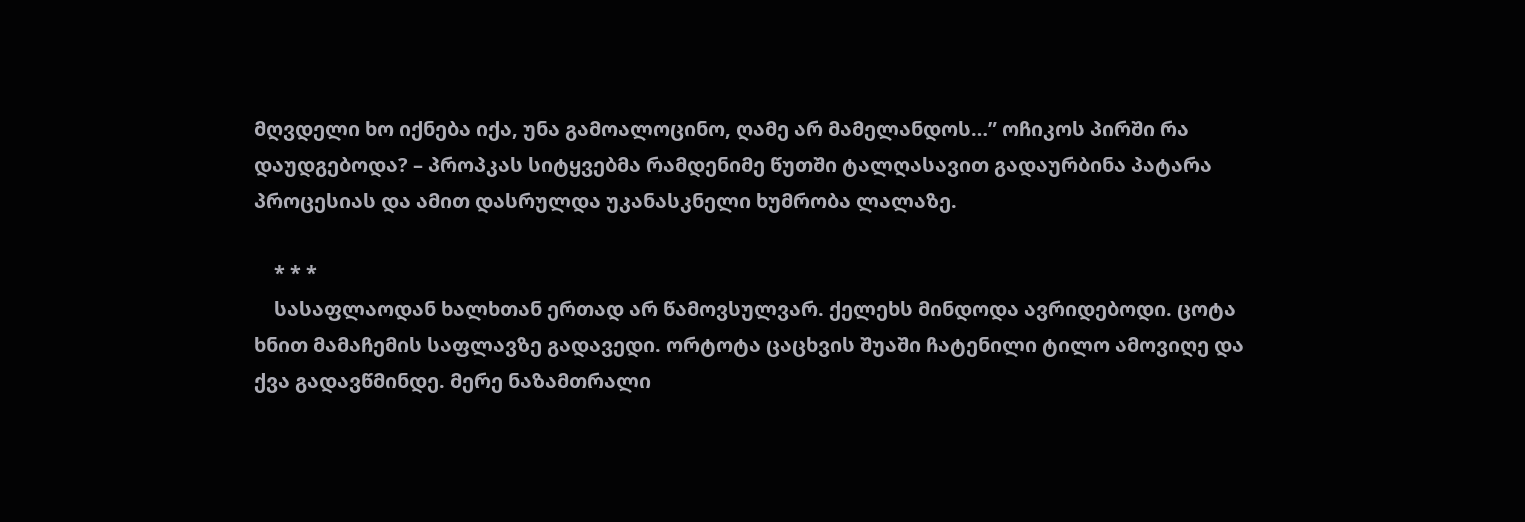მღვდელი ხო იქნება იქა, უნა გამოალოცინო, ღამე არ მამელანდოს…” ოჩიკოს პირში რა დაუდგებოდა? – პროპკას სიტყვებმა რამდენიმე წუთში ტალღასავით გადაურბინა პატარა პროცესიას და ამით დასრულდა უკანასკნელი ხუმრობა ლალაზე.

    * * *
    სასაფლაოდან ხალხთან ერთად არ წამოვსულვარ. ქელეხს მინდოდა ავრიდებოდი. ცოტა ხნით მამაჩემის საფლავზე გადავედი. ორტოტა ცაცხვის შუაში ჩატენილი ტილო ამოვიღე და ქვა გადავწმინდე. მერე ნაზამთრალი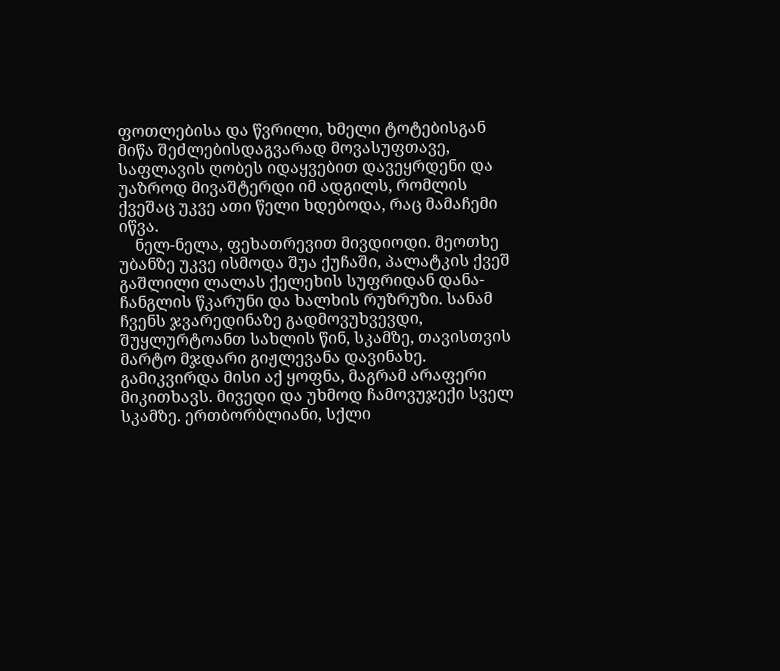ფოთლებისა და წვრილი, ხმელი ტოტებისგან მიწა შეძლებისდაგვარად მოვასუფთავე, საფლავის ღობეს იდაყვებით დავეყრდენი და უაზროდ მივაშტერდი იმ ადგილს, რომლის ქვეშაც უკვე ათი წელი ხდებოდა, რაც მამაჩემი იწვა.
    ნელ-ნელა, ფეხათრევით მივდიოდი. მეოთხე უბანზე უკვე ისმოდა შუა ქუჩაში, პალატკის ქვეშ გაშლილი ლალას ქელეხის სუფრიდან დანა-ჩანგლის წკარუნი და ხალხის რუზრუზი. სანამ ჩვენს ჯვარედინაზე გადმოვუხვევდი, შუყლურტოანთ სახლის წინ, სკამზე, თავისთვის მარტო მჯდარი გიჟლევანა დავინახე. გამიკვირდა მისი აქ ყოფნა, მაგრამ არაფერი მიკითხავს. მივედი და უხმოდ ჩამოვუჯექი სველ სკამზე. ერთბორბლიანი, სქლი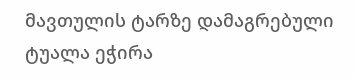მავთულის ტარზე დამაგრებული ტუალა ეჭირა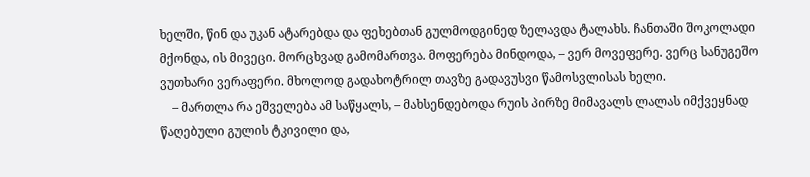ხელში, წინ და უკან ატარებდა და ფეხებთან გულმოდგინედ ზელავდა ტალახს. ჩანთაში შოკოლადი მქონდა, ის მივეცი. მორცხვად გამომართვა. მოფერება მინდოდა, – ვერ მოვეფერე. ვერც სანუგეშო ვუთხარი ვერაფერი. მხოლოდ გადახოტრილ თავზე გადავუსვი წამოსვლისას ხელი.
    – მართლა რა ეშველება ამ საწყალს, – მახსენდებოდა რუის პირზე მიმავალს ლალას იმქვეყნად წაღებული გულის ტკივილი და,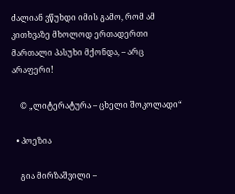ძალიან ვწუხდი იმის გამო, რომ ამ კითხვაზე მხოლოდ ერთადერთი მართალი პასუხი მქონდა, – არც არაფერი!

    © „ლიტერატურა – ცხელი შოკოლადი“

  • პოეზია

    გია მირზაშვილი –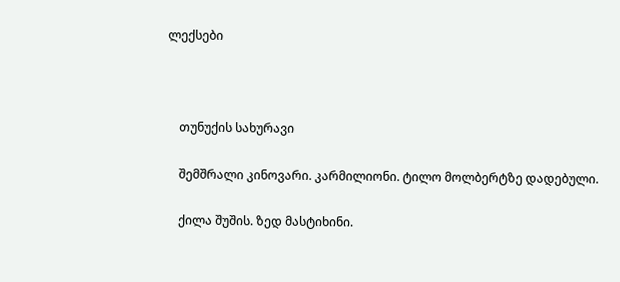ლექსები



    თუნუქის სახურავი

    შემშრალი კინოვარი. კარმილიონი. ტილო მოლბერტზე დადებული.

    ქილა შუშის. ზედ მასტიხინი.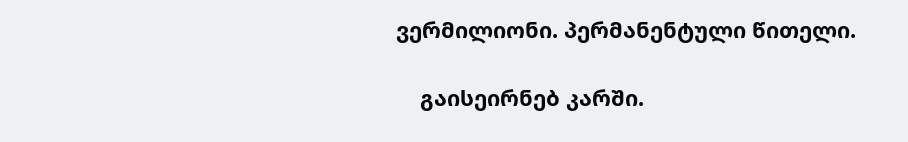ვერმილიონი. პერმანენტული წითელი.

    გაისეირნებ კარში.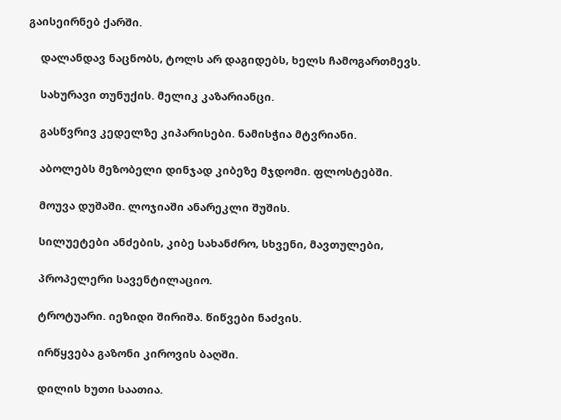გაისეირნებ ქარში.

    დალანდავ ნაცნობს, ტოლს არ დაგიდებს, ხელს ჩამოგართმევს.

    სახურავი თუნუქის. მელიკ კაზარიანცი.

    გასწვრივ კედელზე კიპარისები. ნამისჭია მტვრიანი.

    აბოლებს მეზობელი დინჯად კიბეზე მჯდომი. ფლოსტებში.

    მოუვა დუშაში. ლოჯიაში ანარეკლი შუშის.

    სილუეტები ანძების, კიბე სახანძრო, სხვენი, მავთულები,

    პროპელერი სავენტილაციო.

    ტროტუარი. იეზიდი შირიშა. წიწვები ნაძვის.

    ირწყვება გაზონი კიროვის ბაღში.

    დილის ხუთი საათია.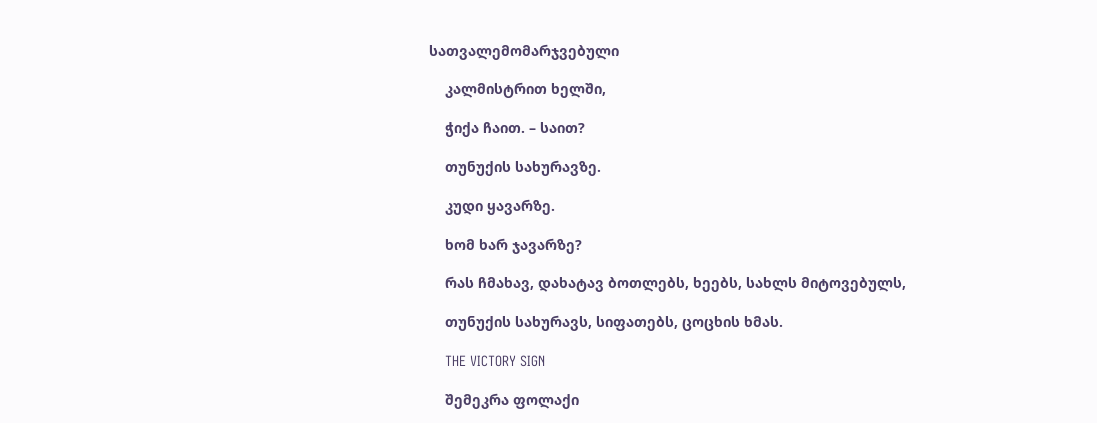სათვალემომარჯვებული

    კალმისტრით ხელში,

    ჭიქა ჩაით. – საით?

    თუნუქის სახურავზე.

    კუდი ყავარზე.

    ხომ ხარ ჯავარზე?

    რას ჩმახავ, დახატავ ბოთლებს, ხეებს, სახლს მიტოვებულს,

    თუნუქის სახურავს, სიფათებს, ცოცხის ხმას.

    THE VICTORY SIGN

    შემეკრა ფოლაქი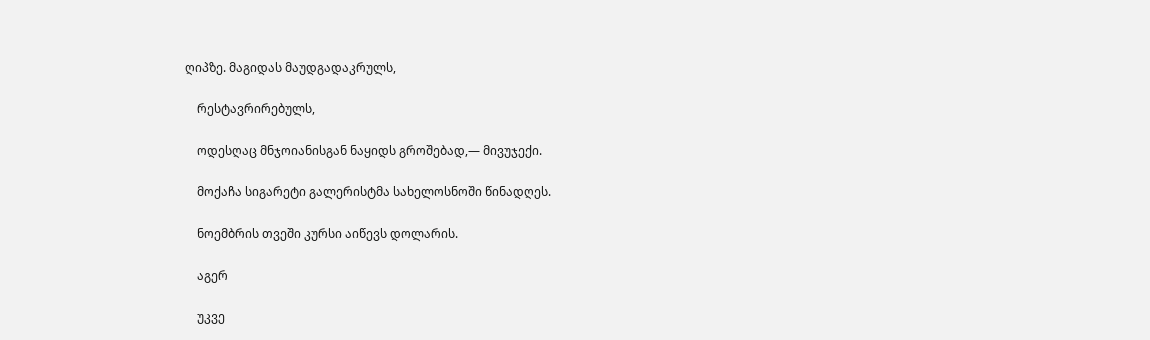ღიპზე. მაგიდას მაუდგადაკრულს,

    რესტავრირებულს,

    ოდესღაც მნჯოიანისგან ნაყიდს გროშებად,— მივუჯექი.

    მოქაჩა სიგარეტი გალერისტმა სახელოსნოში წინადღეს.

    ნოემბრის თვეში კურსი აიწევს დოლარის.

    აგერ

    უკვე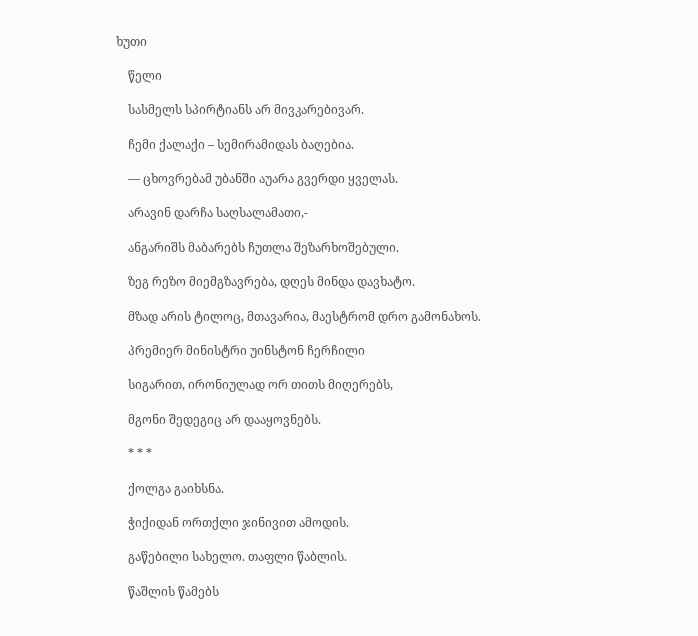ხუთი

    წელი

    სასმელს სპირტიანს არ მივკარებივარ.

    ჩემი ქალაქი – სემირამიდას ბაღებია.

    — ცხოვრებამ უბანში აუარა გვერდი ყველას.

    არავინ დარჩა საღსალამათი,-

    ანგარიშს მაბარებს ჩუთლა შეზარხოშებული.

    ზეგ რეზო მიემგზავრება, დღეს მინდა დავხატო.

    მზად არის ტილოც, მთავარია, მაესტრომ დრო გამონახოს.

    პრემიერ მინისტრი უინსტონ ჩერჩილი

    სიგარით, ირონიულად ორ თითს მიღერებს,

    მგონი შედეგიც არ დააყოვნებს.

    * * *

    ქოლგა გაიხსნა.

    ჭიქიდან ორთქლი ჯინივით ამოდის.

    გაწებილი სახელო. თაფლი წაბლის.

    წაშლის წამებს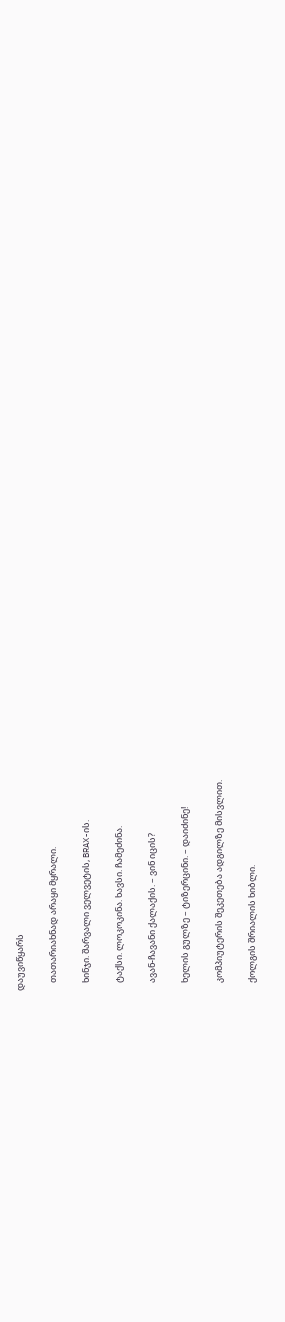დაუვიწყარს

    თათარიახნად არაყი მყრალი.

    ხინჯი. შარვალი ველვეტის, BRAX-ის.

    ტაქსი. ლოკოკინა. ხავსი. ჩამეძინა.

    ავან-ჩავანი ქალაქის. – ვინ იცის?

    ხელის გულზე – ტიზერცინი. – დაიძინე!

    კომპიუტერის შეკეთება ადგილზე მისვლით.

    ქოლგის შრიალის ხიბლი.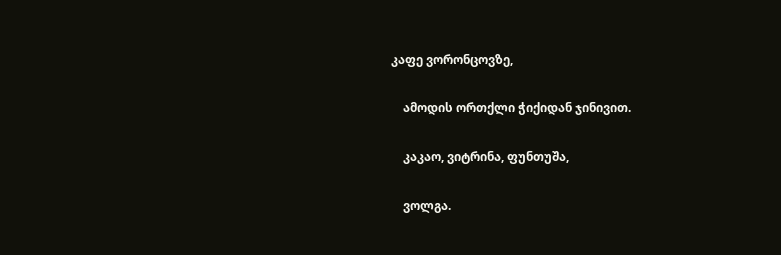კაფე ვორონცოვზე,

    ამოდის ორთქლი ჭიქიდან ჯინივით.

    კაკაო, ვიტრინა, ფუნთუშა,

    ვოლგა.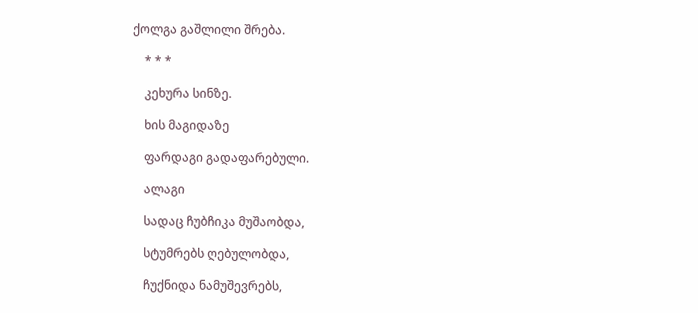ქოლგა გაშლილი შრება.

    * * *

    კეხურა სინზე.

    ხის მაგიდაზე

    ფარდაგი გადაფარებული.

    ალაგი

    სადაც ჩუბჩიკა მუშაობდა,

    სტუმრებს ღებულობდა,

    ჩუქნიდა ნამუშევრებს,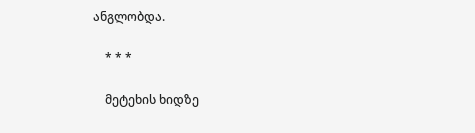ანგლობდა.

    * * *

    მეტეხის ხიდზე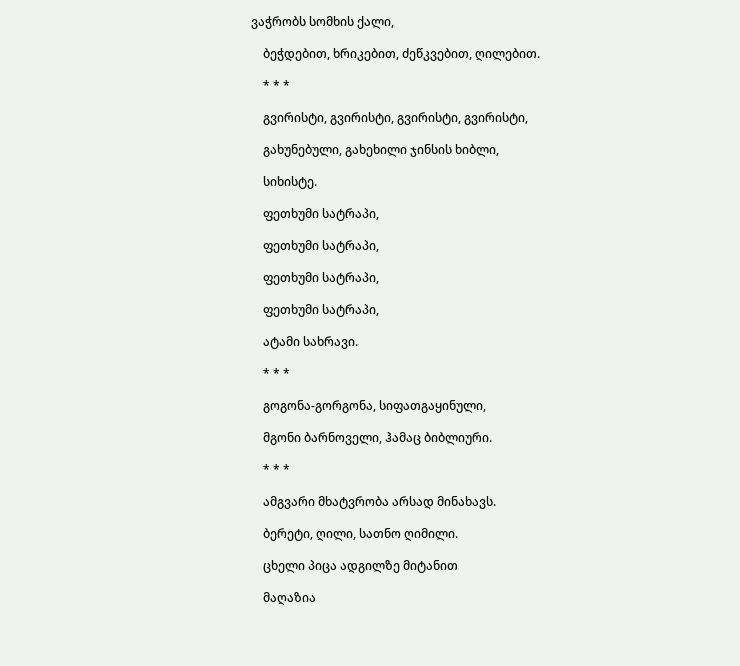ვაჭრობს სომხის ქალი,

    ბეჭდებით, ხრიკებით, ძეწკვებით, ღილებით.

    * * *

    გვირისტი, გვირისტი, გვირისტი, გვირისტი,

    გახუნებული, გახეხილი ჯინსის ხიბლი,

    სიხისტე.

    ფეთხუმი სატრაპი,

    ფეთხუმი სატრაპი,

    ფეთხუმი სატრაპი,

    ფეთხუმი სატრაპი,

    ატამი სახრავი.

    * * *

    გოგონა-გორგონა, სიფათგაყინული,

    მგონი ბარნოველი, ჰამაც ბიბლიური.

    * * *

    ამგვარი მხატვრობა არსად მინახავს.

    ბერეტი, ღილი, სათნო ღიმილი.

    ცხელი პიცა ადგილზე მიტანით

    მაღაზია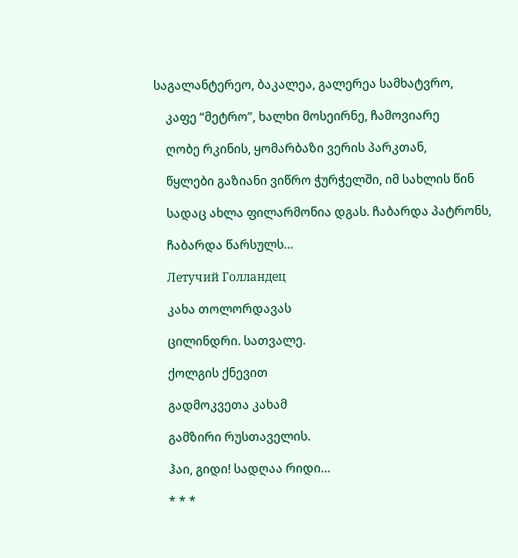საგალანტერეო, ბაკალეა, გალერეა სამხატვრო,

    კაფე “მეტრო”, ხალხი მოსეირნე, ჩამოვიარე

    ღობე რკინის, ყომარბაზი ვერის პარკთან,

    წყლები გაზიანი ვიწრო ჭურჭელში, იმ სახლის წინ

    სადაც ახლა ფილარმონია დგას. ჩაბარდა პატრონს,

    ჩაბარდა წარსულს…

    Летучий Голландец

    კახა თოლორდავას

    ცილინდრი. სათვალე.

    ქოლგის ქნევით

    გადმოკვეთა კახამ

    გამზირი რუსთაველის.

    ჰაი, გიდი! სადღაა რიდი…

    * * *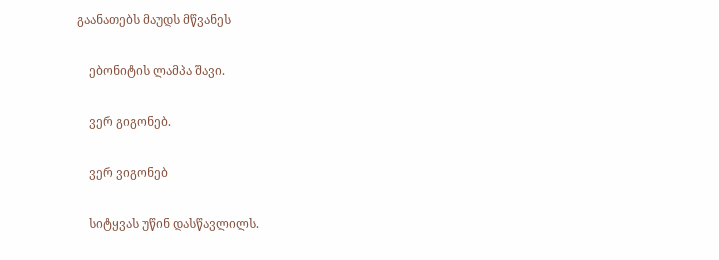გაანათებს მაუდს მწვანეს

    ებონიტის ლამპა შავი.

    ვერ გიგონებ.

    ვერ ვიგონებ

    სიტყვას უწინ დასწავლილს.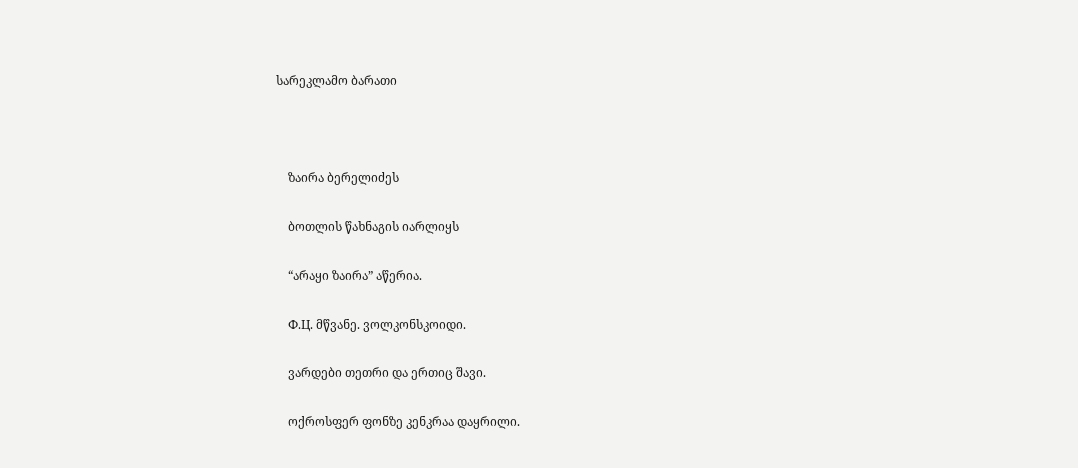სარეკლამო ბარათი



    ზაირა ბერელიძეს

    ბოთლის წახნაგის იარლიყს

    “არაყი ზაირა” აწერია.

    Ф.Ц. მწვანე. ვოლკონსკოიდი.

    ვარდები თეთრი და ერთიც შავი.

    ოქროსფერ ფონზე კენკრაა დაყრილი.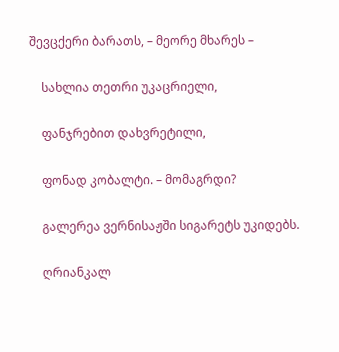შევცქერი ბარათს, – მეორე მხარეს –

    სახლია თეთრი უკაცრიელი,

    ფანჯრებით დახვრეტილი,

    ფონად კობალტი. – მომაგრდი?

    გალერეა ვერნისაჟში სიგარეტს უკიდებს.

    ღრიანკალ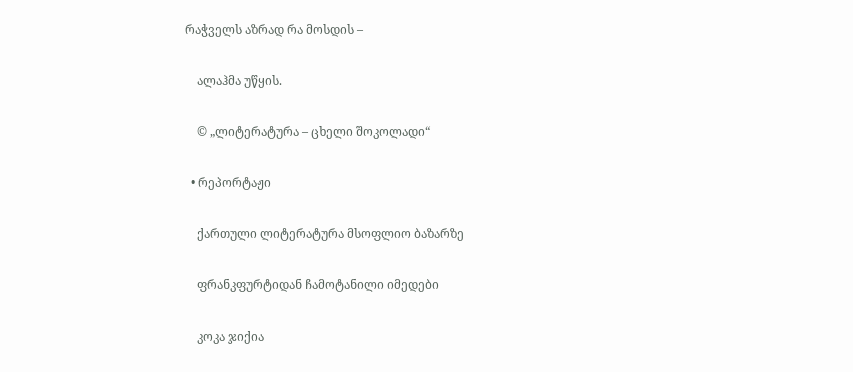რაჭველს აზრად რა მოსდის –

    ალაჰმა უწყის.

    © „ლიტერატურა – ცხელი შოკოლადი“

  • რეპორტაჟი

    ქართული ლიტერატურა მსოფლიო ბაზარზე

    ფრანკფურტიდან ჩამოტანილი იმედები

    კოკა ჯიქია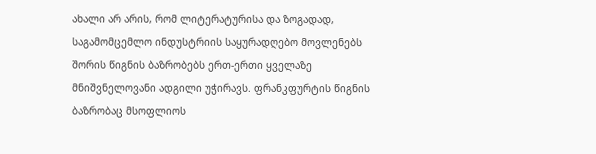ახალი არ არის, რომ ლიტერატურისა და ზოგადად, საგამომცემლო ინდუსტრიის საყურადღებო მოვლენებს შორის წიგნის ბაზრობებს ერთ-ერთი ყველაზე მნიშვნელოვანი ადგილი უჭირავს. ფრანკფურტის წიგნის ბაზრობაც მსოფლიოს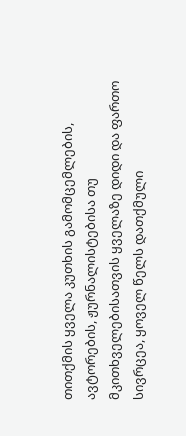თითქმის ყველა კუთხის გამომცემლების, ავტორების, ჟურნალისტებისა თუ მკითხველებისათვის ყველაზე დიდი და ფართო სივრცეა, ყოველ წელს დათქმული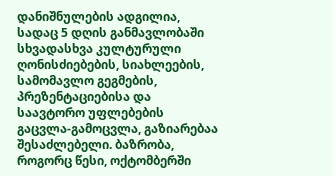დანიშნულების ადგილია, სადაც 5 დღის განმავლობაში სხვადასხვა კულტურული ღონისძიებების, სიახლეების, სამომავლო გეგმების, პრეზენტაციებისა და საავტორო უფლებების გაცვლა-გამოცვლა, გაზიარებაა შესაძლებელი. ბაზრობა, როგორც წესი, ოქტომბერში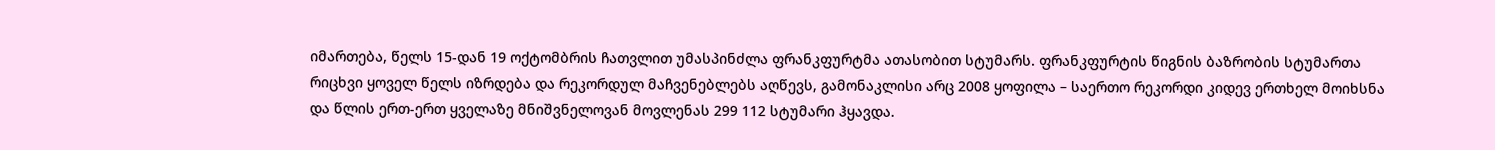იმართება, წელს 15-დან 19 ოქტომბრის ჩათვლით უმასპინძლა ფრანკფურტმა ათასობით სტუმარს. ფრანკფურტის წიგნის ბაზრობის სტუმართა რიცხვი ყოველ წელს იზრდება და რეკორდულ მაჩვენებლებს აღწევს, გამონაკლისი არც 2008 ყოფილა – საერთო რეკორდი კიდევ ერთხელ მოიხსნა და წლის ერთ-ერთ ყველაზე მნიშვნელოვან მოვლენას 299 112 სტუმარი ჰყავდა.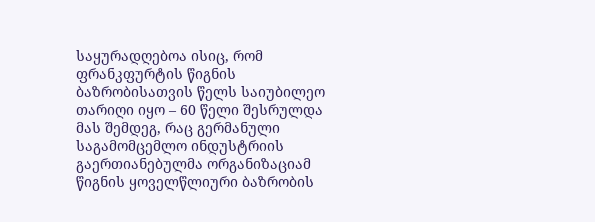საყურადღებოა ისიც, რომ ფრანკფურტის წიგნის ბაზრობისათვის წელს საიუბილეო თარიღი იყო – 60 წელი შესრულდა მას შემდეგ, რაც გერმანული საგამომცემლო ინდუსტრიის გაერთიანებულმა ორგანიზაციამ წიგნის ყოველწლიური ბაზრობის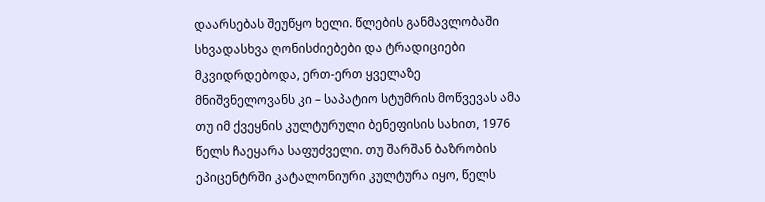დაარსებას შეუწყო ხელი. წლების განმავლობაში სხვადასხვა ღონისძიებები და ტრადიციები მკვიდრდებოდა, ერთ-ერთ ყველაზე მნიშვნელოვანს კი – საპატიო სტუმრის მოწვევას ამა თუ იმ ქვეყნის კულტურული ბენეფისის სახით, 1976 წელს ჩაეყარა საფუძველი. თუ შარშან ბაზრობის ეპიცენტრში კატალონიური კულტურა იყო, წელს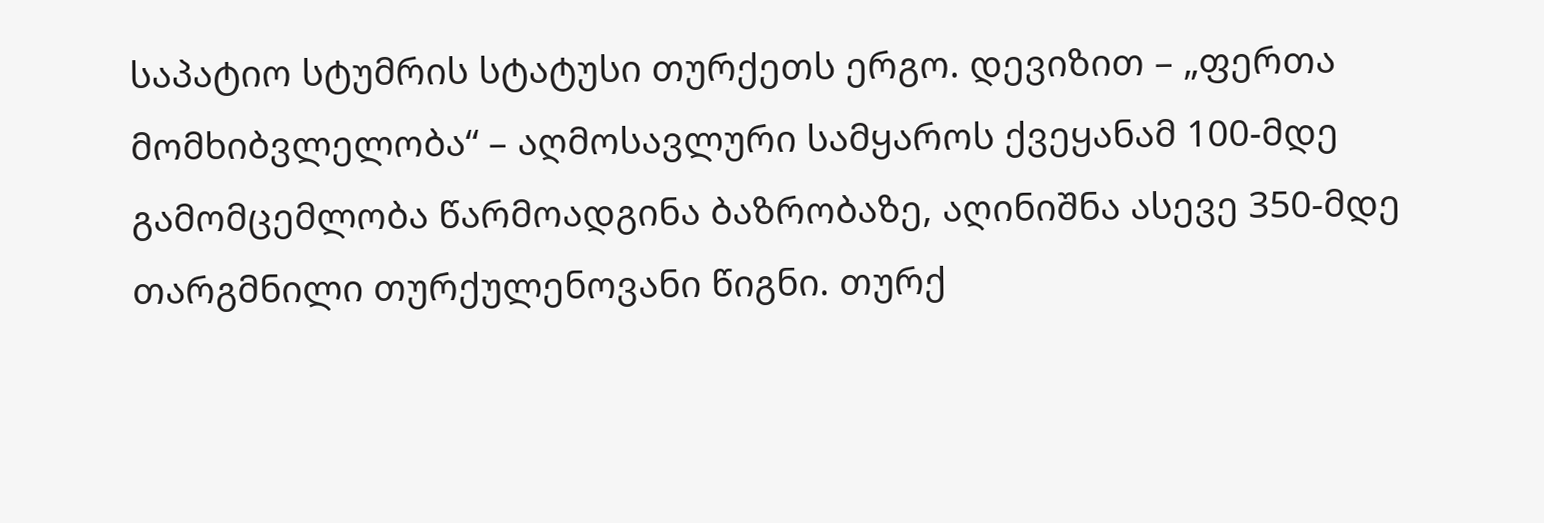საპატიო სტუმრის სტატუსი თურქეთს ერგო. დევიზით – „ფერთა მომხიბვლელობა“ – აღმოსავლური სამყაროს ქვეყანამ 100-მდე გამომცემლობა წარმოადგინა ბაზრობაზე, აღინიშნა ასევე 350-მდე თარგმნილი თურქულენოვანი წიგნი. თურქ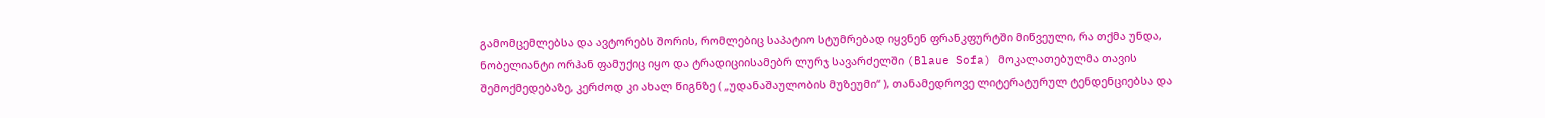გამომცემლებსა და ავტორებს შორის, რომლებიც საპატიო სტუმრებად იყვნენ ფრანკფურტში მიწვეული, რა თქმა უნდა, ნობელიანტი ორჰან ფამუქიც იყო და ტრადიციისამებრ ლურჯ სავარძელში (Blaue Sofa) მოკალათებულმა თავის შემოქმედებაზე, კერძოდ კი ახალ წიგნზე ( „უდანაშაულობის მუზეუმი“ ), თანამედროვე ლიტერატურულ ტენდენციებსა და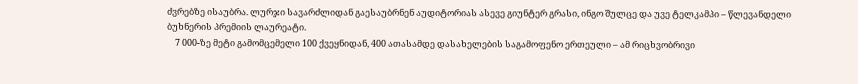ძვრებზე ისაუბრა. ლურჯი სავარძლიდან გაესაუბრნენ აუდიტორიას ასევე გიუნტერ გრასი, ინგო შულცე და უვე ტელკამპი – წლევანდელი ბუხნერის პრემიის ლაურეატი.
    7 000-ზე მეტი გამომცემელი 100 ქვეყნიდან, 400 ათასამდე დასახელების საგამოფენო ერთეული – ამ რიცხვობრივი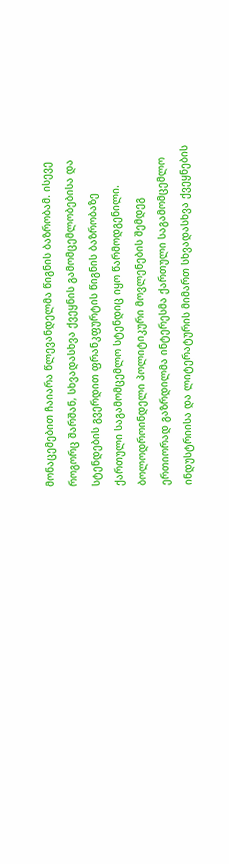მონაცემებით ჩაიარა წლევანდელმა წიგნის ბაზრობამ. ისევე როგორც შარშან, სხვადასხვა ქვეყნის გამომცემლობებისა და სტენდების გვერდით ფრანკფურტის წიგნის ბაზრობაზე ქართული საგამომცემლო სტენდიც იყო წარმოდგენილი. ბოლოდროინდელი პოლიტიკური მოვლენების შემდეგ ერთიორად გაზრდილმა ინტერესმა ქართული საგამომცემლო ინდუსტრიისა და ლიტერატურის მიმართ სხვადასხვა ქვეყნების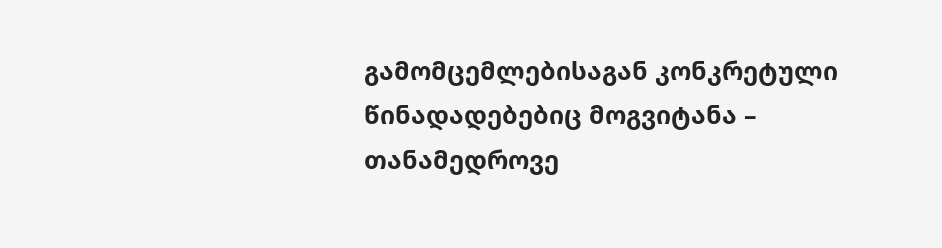გამომცემლებისაგან კონკრეტული წინადადებებიც მოგვიტანა – თანამედროვე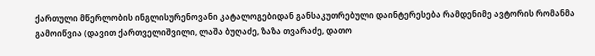ქართული მწერლობის ინგლისურენოვანი კატალოგებიდან განსაკუთრებული დაინტერესება რამდენიმე ავტორის რომანმა გამოიწვია (დავით ქართველიშვილი, ლაშა ბუღაძე, ზაზა თვარაძე, დათო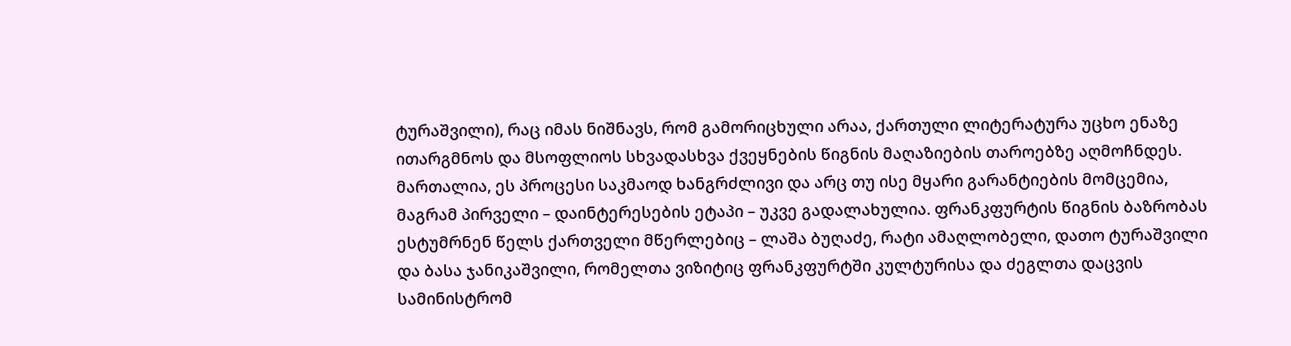ტურაშვილი), რაც იმას ნიშნავს, რომ გამორიცხული არაა, ქართული ლიტერატურა უცხო ენაზე ითარგმნოს და მსოფლიოს სხვადასხვა ქვეყნების წიგნის მაღაზიების თაროებზე აღმოჩნდეს. მართალია, ეს პროცესი საკმაოდ ხანგრძლივი და არც თუ ისე მყარი გარანტიების მომცემია, მაგრამ პირველი – დაინტერესების ეტაპი – უკვე გადალახულია. ფრანკფურტის წიგნის ბაზრობას ესტუმრნენ წელს ქართველი მწერლებიც – ლაშა ბუღაძე, რატი ამაღლობელი, დათო ტურაშვილი და ბასა ჯანიკაშვილი, რომელთა ვიზიტიც ფრანკფურტში კულტურისა და ძეგლთა დაცვის სამინისტრომ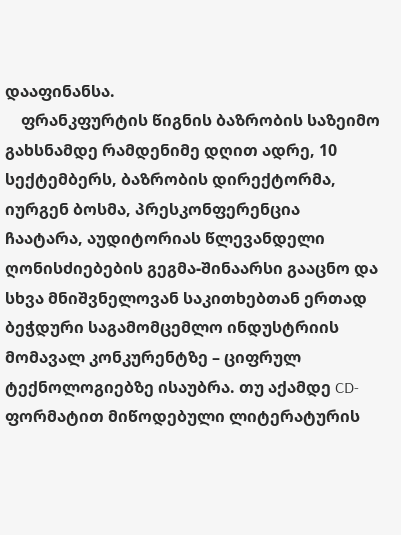დააფინანსა.
    ფრანკფურტის წიგნის ბაზრობის საზეიმო გახსნამდე რამდენიმე დღით ადრე, 10 სექტემბერს, ბაზრობის დირექტორმა, იურგენ ბოსმა, პრესკონფერენცია ჩაატარა, აუდიტორიას წლევანდელი ღონისძიებების გეგმა-შინაარსი გააცნო და სხვა მნიშვნელოვან საკითხებთან ერთად ბეჭდური საგამომცემლო ინდუსტრიის მომავალ კონკურენტზე – ციფრულ ტექნოლოგიებზე ისაუბრა. თუ აქამდე CD-ფორმატით მიწოდებული ლიტერატურის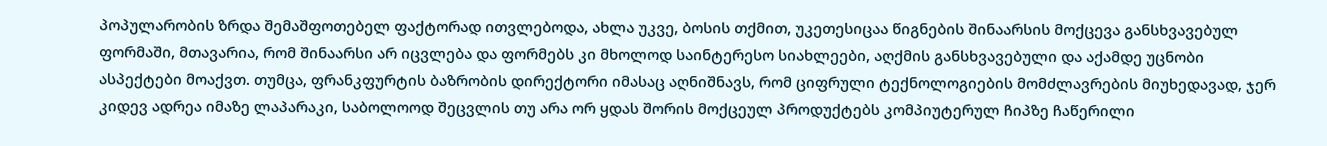პოპულარობის ზრდა შემაშფოთებელ ფაქტორად ითვლებოდა, ახლა უკვე, ბოსის თქმით, უკეთესიცაა წიგნების შინაარსის მოქცევა განსხვავებულ ფორმაში, მთავარია, რომ შინაარსი არ იცვლება და ფორმებს კი მხოლოდ საინტერესო სიახლეები, აღქმის განსხვავებული და აქამდე უცნობი ასპექტები მოაქვთ. თუმცა, ფრანკფურტის ბაზრობის დირექტორი იმასაც აღნიშნავს, რომ ციფრული ტექნოლოგიების მომძლავრების მიუხედავად, ჯერ კიდევ ადრეა იმაზე ლაპარაკი, საბოლოოდ შეცვლის თუ არა ორ ყდას შორის მოქცეულ პროდუქტებს კომპიუტერულ ჩიპზე ჩაწერილი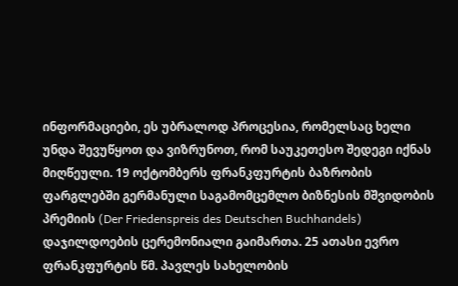ინფორმაციები, ეს უბრალოდ პროცესია, რომელსაც ხელი უნდა შევუწყოთ და ვიზრუნოთ, რომ საუკეთესო შედეგი იქნას მიღწეული. 19 ოქტომბერს ფრანკფურტის ბაზრობის ფარგლებში გერმანული საგამომცემლო ბიზნესის მშვიდობის პრემიის (Der Friedenspreis des Deutschen Buchhandels) დაჯილდოების ცერემონიალი გაიმართა. 25 ათასი ევრო ფრანკფურტის წმ. პავლეს სახელობის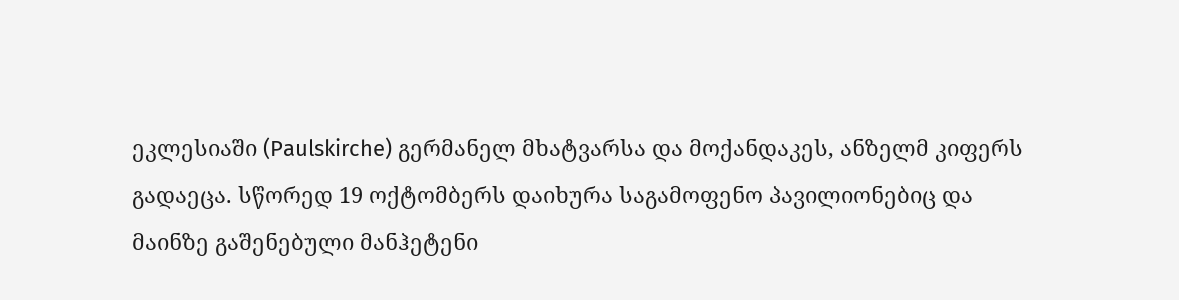ეკლესიაში (Paulskirche) გერმანელ მხატვარსა და მოქანდაკეს, ანზელმ კიფერს გადაეცა. სწორედ 19 ოქტომბერს დაიხურა საგამოფენო პავილიონებიც და მაინზე გაშენებული მანჰეტენი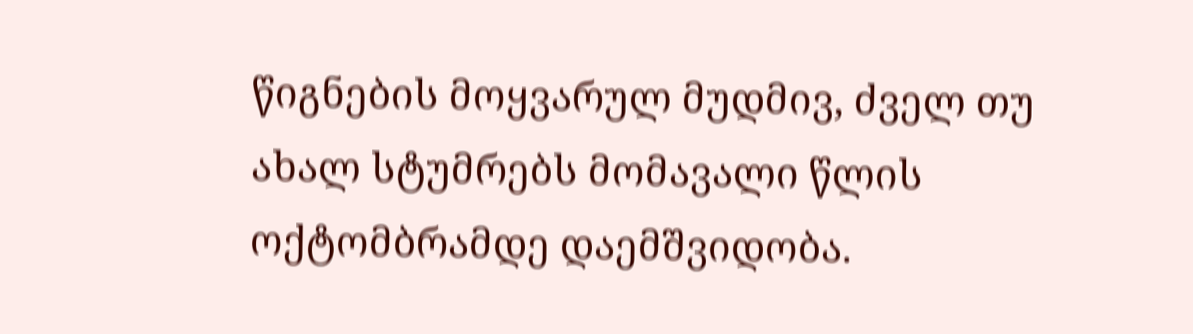წიგნების მოყვარულ მუდმივ, ძველ თუ ახალ სტუმრებს მომავალი წლის ოქტომბრამდე დაემშვიდობა.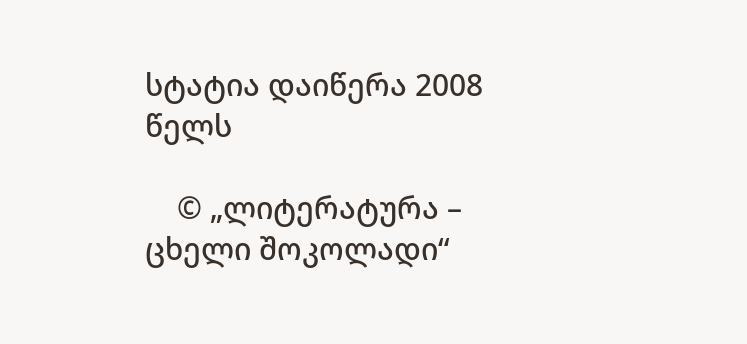სტატია დაიწერა 2008 წელს

    © „ლიტერატურა – ცხელი შოკოლადი“